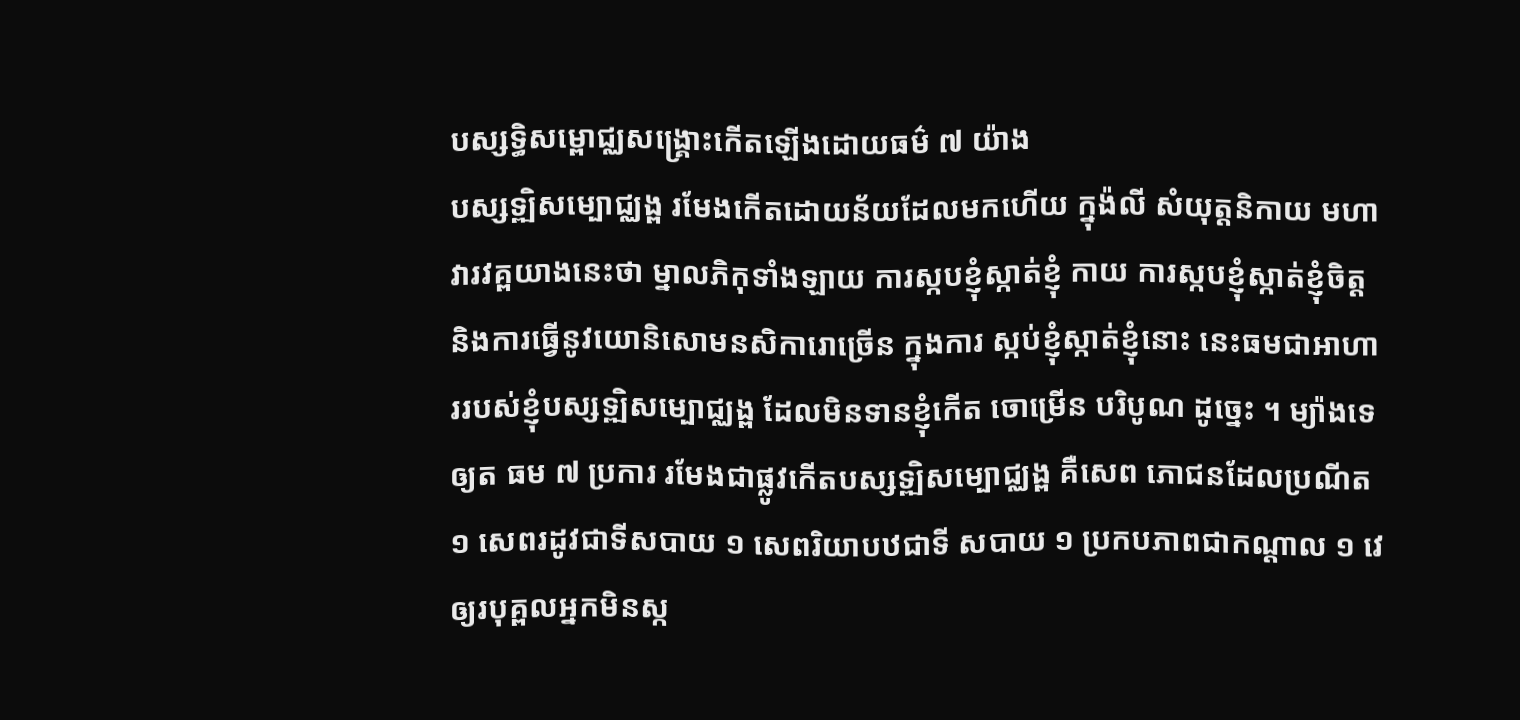បស្សទ្ធិសម្ពោជ្ឈសង្រ្គោះកើតឡើងដោយធម៌ ៧ យ៉ាង
បស្សទ្ឍិសម្បោជ្ឈង្ព រមែងកើតដោយន័យដែលមកហើយ ក្នុង៉លី សំយុត្តនិកាយ មហាវារវគ្ពយាងនេះថា ម្នាលភិកុទាំងឡាយ ការស្កបខ្ញុំស្កាត់ខ្ញុំ កាយ ការស្កបខ្ញុំស្កាត់ខ្ញុំចិត្ត និងការធ្វើនូវយោនិសោមនសិការោច្រើន ក្នុងការ ស្កប់ខ្ញុំស្កាត់ខ្ញុំនោះ នេះធមជាអាហាររបស់ខ្ញុំបស្សទ្ឍិសម្បោជ្ឈង្ព ដែលមិនទានខ្ញុំកើត ចោម្រើន បរិបូណ ដូច្នេះ ។ ម្យ៉ាងទេឲ្យត ធម ៧ ប្រការ រមែងជាផ្លូវកើតបស្សទ្ឍិសម្បោជ្ឈង្ព គឺសេព ភោជនដែលប្រណីត ១ សេពរដូវជាទីសបាយ ១ សេពរិយាបឋជាទី សបាយ ១ ប្រកបភាពជាកណ្តាល ១ វេឲ្យរបុគ្ពលអ្នកមិនស្ក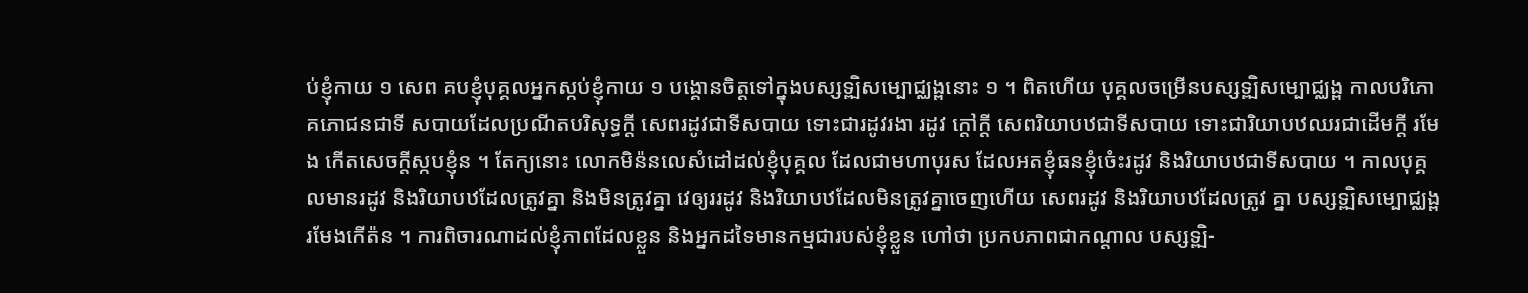ប់ខ្ញុំកាយ ១ សេព គបខ្ញុំបុគ្គលអ្នកស្កប់ខ្ញុំកាយ ១ បង្គោនចិត្តទៅក្នុងបស្សទ្ឍិសម្បោជ្ឈង្ពនោះ ១ ។ ពិតហើយ បុគ្គលចម្រើនបស្សទ្ឍិសម្បោជ្ឈង្ព កាលបរិភោគភោជនជាទី សបាយដែលប្រណីតបរិសុទ្ធក្តី សេពរដូវជាទីសបាយ ទោះជារដូវរងា រដូវ ក្តៅក្តី សេពរិយាបឋជាទីសបាយ ទោះជារិយាបឋឈរជាដើមក្តី រមែង កើតសេចក្តីស្កបខ្ញុំន ។ តែក្យនោះ លោកមិន៉នលេសំដៅដល់ខ្ញុំបុគ្គល ដែលជាមហាបុរស ដែលអតខ្ញុំធនខ្ញុំចំេះរដូវ និងរិយាបឋជាទីសបាយ ។ កាលបុគ្គលមានរដូវ និងរិយាបឋដែលត្រូវគ្នា និងមិនត្រូវគ្នា វេឲ្យររដូវ និងរិយាបឋដែលមិនត្រូវគ្នាចេញហើយ សេពរដូវ និងរិយាបឋដែលត្រូវ គ្នា បស្សទ្ឍិសម្បោជ្ឈង្ព រមែងកើត៉ន ។ ការពិចារណាដល់ខ្ញុំភាពដែលខ្លួន និងអ្នកដទៃមានកម្មជារបស់ខ្ញុំខ្លួន ហៅថា ប្រកបភាពជាកណ្តាល បស្សទ្ឍិ-